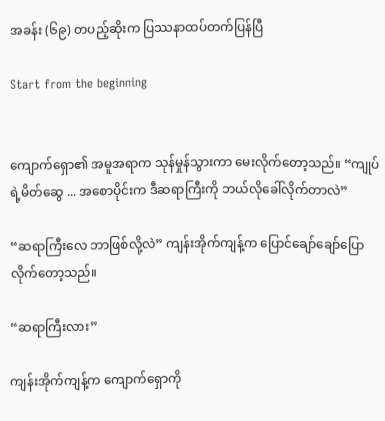အခန်း (၆၉) တပည့်ဆိုးက ပြဿနာထပ်တက်ပြန်ပြီ

Start from the beginning


ကျောက်ရှော၏ အမူအရာက သုန်မှုန်သွားကာ မေးလိုက်တော့သည်။ “ကျုပ်ရဲ့မိတ်ဆွေ ... အစောပိုင်းက ဒီဆရာကြီးကို ဘယ်လိုခေါ်လိုက်တာလဲ”

“ဆရာကြီးလေ ဘာဖြစ်လို့လဲ” ကျန်းအိုက်ကျန့်က ပြောင်ချော်ချော်ပြောလိုက်တော့သည်။

“ဆရာကြီးလား”

ကျန်းအိုက်ကျန့်က ကျောက်ရှောကို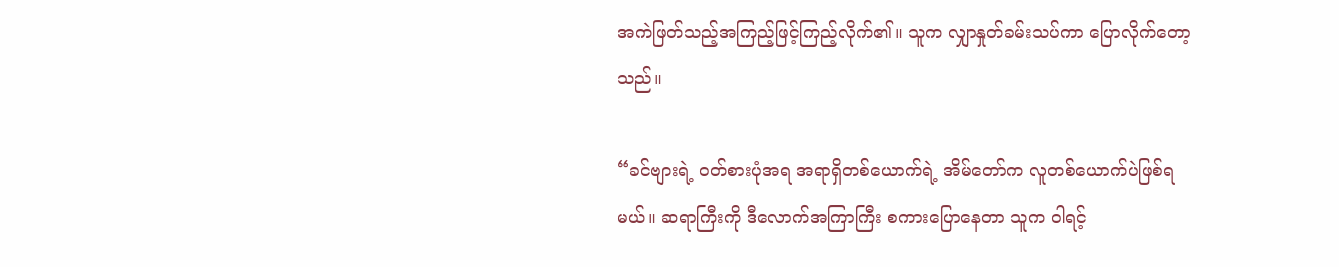အကဲဖြတ်သည့်အကြည့်ဖြင့်ကြည့်လိုက်၏။ သူက လျှာနှုတ်ခမ်းသပ်ကာ ပြောလိုက်တော့သည်။

“ခင်ဗျားရဲ့ ဝတ်စားပုံအရ အရာရှိတစ်ယောက်ရဲ့ အိမ်တော်က လူတစ်ယောက်ပဲဖြစ်ရမယ်။ ဆရာကြီးကို ဒီလောက်အကြာကြီး စကားပြောနေတာ သူက ဝါရင့်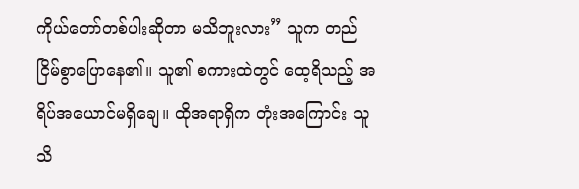ကိုယ်တော်တစ်ပါးဆိုတာ မသိဘူးလား” သူက တည်ငြိမ်စွာပြောနေ၏။ သူ၏ စကားထဲတွင် ထေ့ရိသည့် အရိပ်အယောင်မရှိချေ။ ထိုအရာရှိက တုံးအကြောင်း သူသိ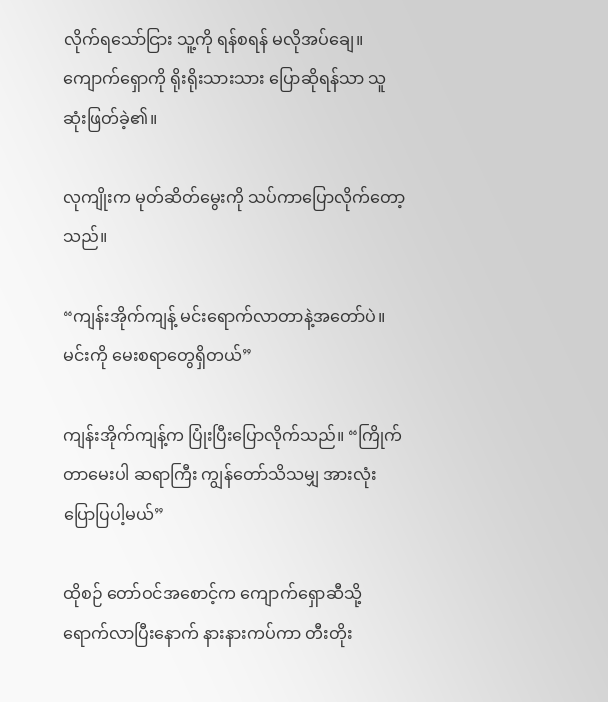လိုက်ရသော်ငြား သူ့ကို ရန်စရန် မလိုအပ်ချေ။ ကျောက်ရှောကို ရိုးရိုးသားသား ပြောဆိုရန်သာ သူ ဆုံးဖြတ်ခဲ့၏။

လုကျိုးက မုတ်ဆိတ်မွေးကို သပ်ကာပြောလိုက်တော့သည်။

“ကျန်းအိုက်ကျန့် မင်းရောက်လာတာနဲ့အတော်ပဲ။ မင်းကို မေးစရာတွေရှိတယ်”

ကျန်းအိုက်ကျန့်က ပြုံးပြီးပြောလိုက်သည်။ “ကြိုက်တာမေးပါ ဆရာကြီး ကျွန်တော်သိသမျှ အားလုံး ပြောပြပါ့မယ်”

ထိုစဉ် တော်ဝင်အစောင့်က ကျောက်ရှောဆီသို့ ရောက်လာပြီးနောက် နားနားကပ်ကာ တီးတိုး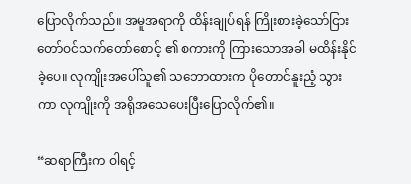ပြောလိုက်သည်။ အမူအရာကို ထိန်းချုပ်ရန် ကြိုးစားခဲ့သော်ငြား တော်ဝင်သက်တော်စောင့် ၏ စကားကို ကြားသောအခါ မထိန်းနိုင်ခဲ့ပေ။ လုကျိုးအပေါ်သူ၏ သဘောထားက ပိုတောင်နူးညံ့ သွားကာ လုကျိုးကို အရိုအသေပေးပြီးပြောလိုက်၏။

“ဆရာကြီးက ဝါရင့်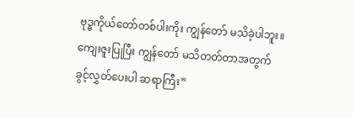ဗုဒ္ဓကိုယ်တော်တစ်ပါးကိုး ကျွန်တော် မသိခဲ့ပါဘူး။ ကျေးဇူးပြုပြီး ကျွန်တော် မသိတတ်တာအတွက် ခွင့်လွှတ်ပေးပါ ဆရာကြီး”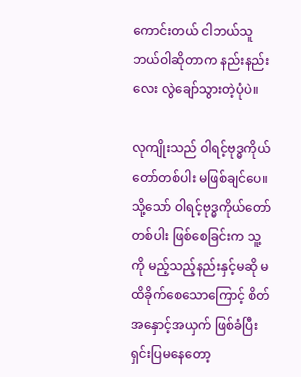ကောင်းတယ် ငါဘယ်သူဘယ်ဝါဆိုတာက နည်းနည်းလေး လွဲချော်သွားတဲ့ပုံပဲ။

လုကျိုးသည် ဝါရင့်ဗုဒ္ဓကိုယ်တော်တစ်ပါး မဖြစ်ချင်ပေ။ သို့သော် ဝါရင့်ဗုဒ္ဓကိုယ်တော်တစ်ပါး ဖြစ်စေခြင်းက သူ့ကို မည့်သည့်နည်းနှင့်မဆို မထိခိုက်စေသောကြောင့် စိတ်အနှောင့်အယှက် ဖြစ်ခံပြီး ရှင်းပြမနေတော့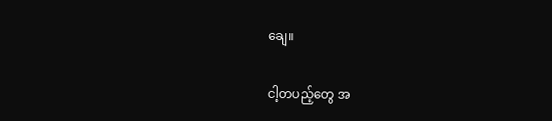ချေ။

ငါ့တပည့်တွေ အ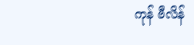ကုန် ဗီလိန်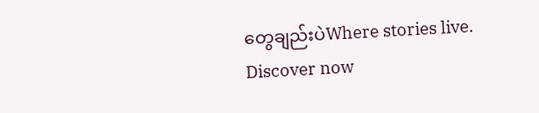တွေချည်းပဲWhere stories live. Discover now